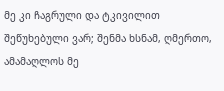მე კი ჩაგრული და ტკივილით შეწუხებული ვარ; შენმა ხსნამ, ღმერთო, ამამაღლოს მე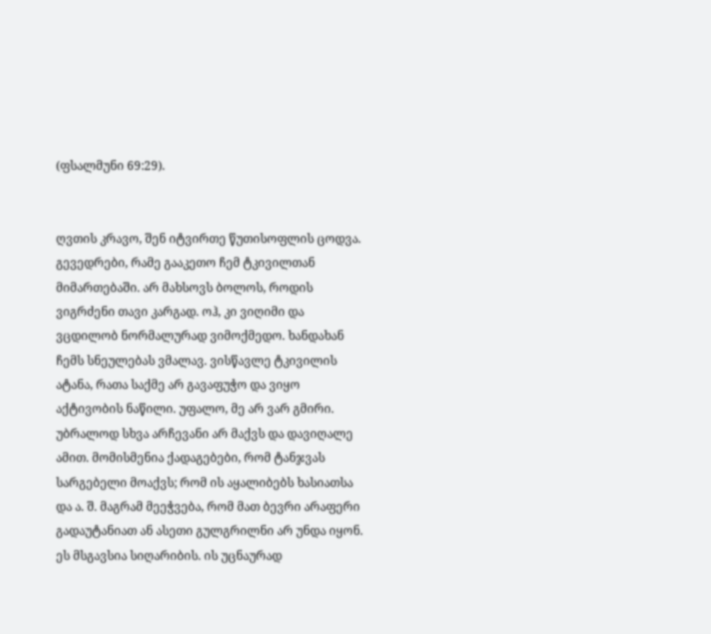(ფსალმუნი 69:29).


ღვთის კრავო, შენ იტვირთე წუთისოფლის ცოდვა. გევედრები, რამე გააკეთო ჩემ ტკივილთან მიმართებაში. არ მახსოვს ბოლოს, როდის ვიგრძენი თავი კარგად. ოჰ, კი ვიღიმი და ვცდილობ ნორმალურად ვიმოქმედო. ხანდახან ჩემს სნეულებას ვმალავ. ვისწავლე ტკივილის ატანა, რათა საქმე არ გავაფუჭო და ვიყო აქტივობის ნაწილი. უფალო, მე არ ვარ გმირი. უბრალოდ სხვა არჩევანი არ მაქვს და დავიღალე ამით. მომისმენია ქადაგებები, რომ ტანჯვას სარგებელი მოაქვს; რომ ის აყალიბებს ხასიათსა და ა. შ. მაგრამ მეეჭვება, რომ მათ ბევრი არაფერი გადაუტანიათ ან ასეთი გულგრილნი არ უნდა იყონ. ეს მსგავსია სიღარიბის. ის უცნაურად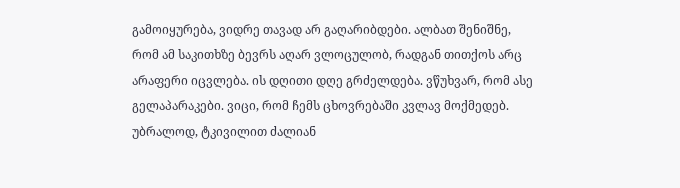გამოიყურება, ვიდრე თავად არ გაღარიბდები. ალბათ შენიშნე, რომ ამ საკითხზე ბევრს აღარ ვლოცულობ, რადგან თითქოს არც არაფერი იცვლება. ის დღითი დღე გრძელდება. ვწუხვარ, რომ ასე გელაპარაკები. ვიცი, რომ ჩემს ცხოვრებაში კვლავ მოქმედებ. უბრალოდ, ტკივილით ძალიან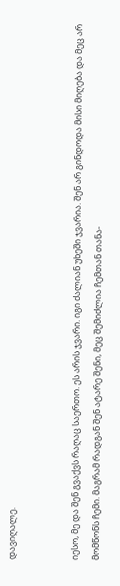დავიღალე.


იესო, მე და შენ გვაქვს რაღაც საერთო. ეს არის ჯვარი. იგი ძალიან უხეში ჯვარია. შენ არ გინდოდა მისი მიღება და მეც არ მომწონს ჩემი. მაგრამ რადგან შენ ატარე შენი, მეც შემიძლია ჩემთან თანა-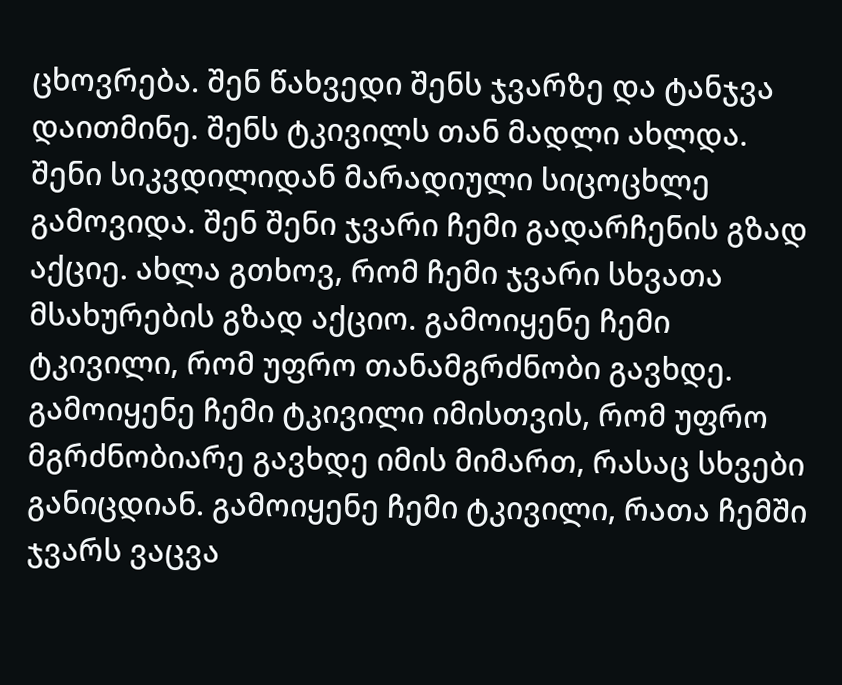ცხოვრება. შენ წახვედი შენს ჯვარზე და ტანჯვა დაითმინე. შენს ტკივილს თან მადლი ახლდა. შენი სიკვდილიდან მარადიული სიცოცხლე გამოვიდა. შენ შენი ჯვარი ჩემი გადარჩენის გზად აქციე. ახლა გთხოვ, რომ ჩემი ჯვარი სხვათა მსახურების გზად აქციო. გამოიყენე ჩემი ტკივილი, რომ უფრო თანამგრძნობი გავხდე. გამოიყენე ჩემი ტკივილი იმისთვის, რომ უფრო მგრძნობიარე გავხდე იმის მიმართ, რასაც სხვები განიცდიან. გამოიყენე ჩემი ტკივილი, რათა ჩემში ჯვარს ვაცვა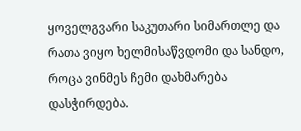ყოველგვარი საკუთარი სიმართლე და რათა ვიყო ხელმისაწვდომი და სანდო, როცა ვინმეს ჩემი დახმარება დასჭირდება.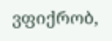ვფიქრობ,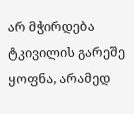არ მჭირდება ტკივილის გარეშე ყოფნა, არამედ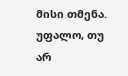მისი თმენა. უფალო, თუ არ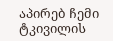აპირებ ჩემი ტკივილის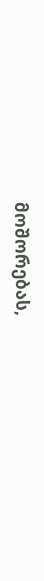მოშორებას,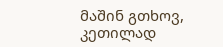მაშინ გთხოვ, კეთილად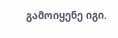გამოიყენე იგი.